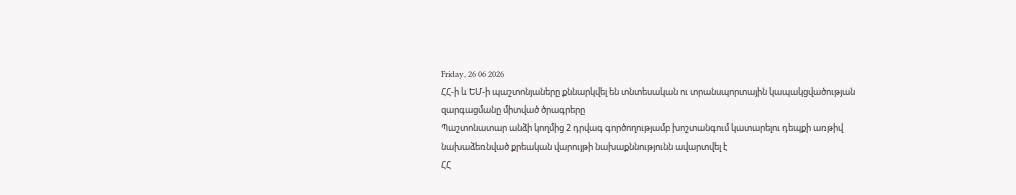Friday, 26 06 2026
ՀՀ-ի և ԵՄ-ի պաշտոնյաները քննարկվել են տնտեսական ու տրանսպորտային կապակցվածության զարգացմանը միտված ծրագրերը
Պաշտոնատար անձի կողմից 2 դրվագ գործողությամբ խոշտանգում կատարելու դեպքի առթիվ նախաձեռնված քրեական վարույթի նախաքննությունն ավարտվել է
ՀՀ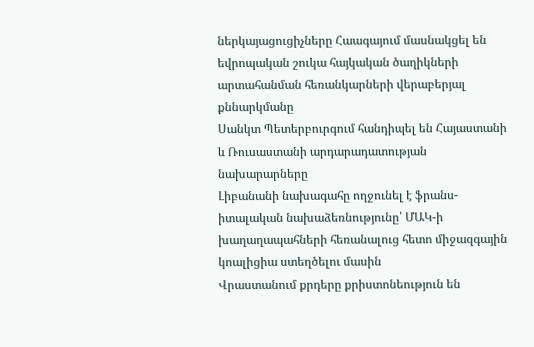ներկայացուցիչները Հաագայում մասնակցել են եվրոպական շուկա հայկական ծաղիկների արտահանման հեռանկարների վերաբերյալ քննարկմանը
Սանկտ Պետերբուրգում հանդիպել են Հայաստանի և Ռուսաստանի արդարադատության նախարարները
Լիբանանի նախագահը ողջունել է ֆրանս-իտալական նախաձեռնությունը՝ ՄԱԿ-ի խաղաղապահների հեռանալուց հետո միջազգային կոալիցիա ստեղծելու մասին
Վրաստանում քրդերը քրիստոնեություն են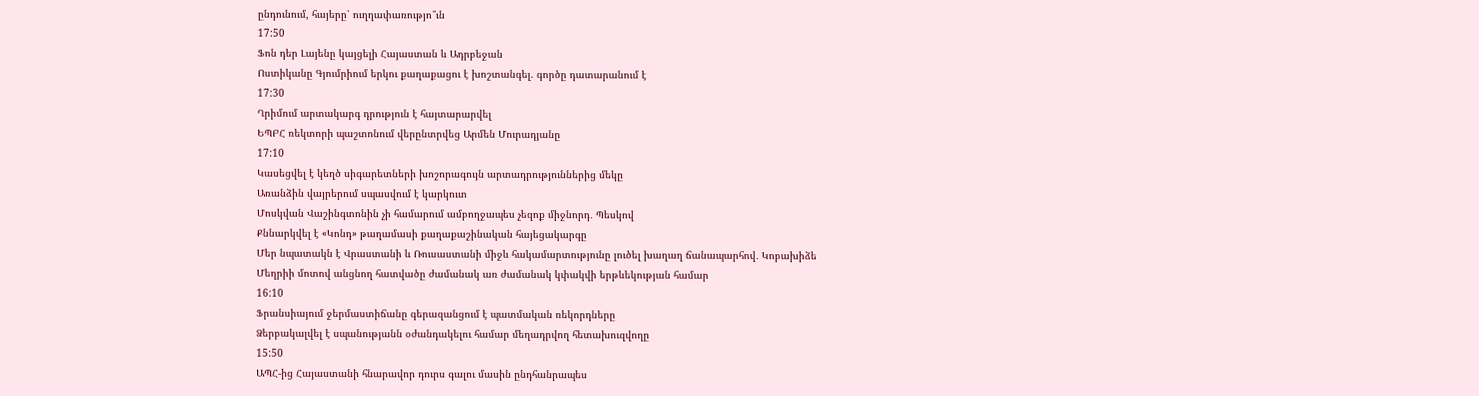ընդունում, հայերը՝ ուղղափառությո՞ւն
17:50
Ֆոն դեր Լայենը կայցելի Հայաստան և Ադրբեջան
Ոստիկանը Գյումրիում երկու քաղաքացու է խոշտանգել. գործը դատարանում է
17:30
Ղրիմում արտակարգ դրություն է հայտարարվել
ԵՊԲՀ ռեկտորի պաշտոնում վերընտրվեց Արմեն Մուրադյանը
17:10
Կասեցվել է կեղծ սիգարետների խոշորագույն արտադրություններից մեկը
Առանձին վայրերում սպասվում է կարկուտ
Մոսկվան Վաշինգտոնին չի համարում ամբողջապես չեզոք միջնորդ․ Պեսկով
Քննարկվել է «Կոնդ» թաղամասի քաղաքաշինական հայեցակարգը
Մեր նպատակն է Վրաստանի և Ռուսաստանի միջև հակամարտությունը լուծել խաղաղ ճանապարհով․ Կոբախիձե
Մեղրիի մոտով անցնող հատվածը ժամանակ առ ժամանակ կփակվի երթևեկության համար
16:10
Ֆրանսիայում ջերմաստիճանը գերազանցում է պատմական ռեկորդները
Ձերբակալվել է սպանությանն օժանդակելու համար մեղադրվող հետախուզվողը
15:50
ԱՊՀ-ից Հայաստանի հնարավոր դուրս գալու մասին ընդհանրապես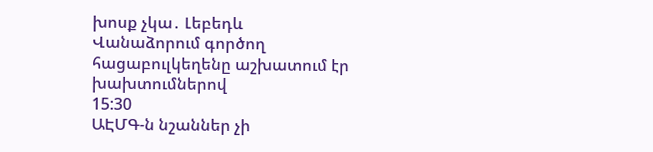խոսք չկա․ Լեբեդև
Վանաձորում գործող հացաբուլկեղենը աշխատում էր խախտումներով
15:30
ԱԷՄԳ-ն նշաններ չի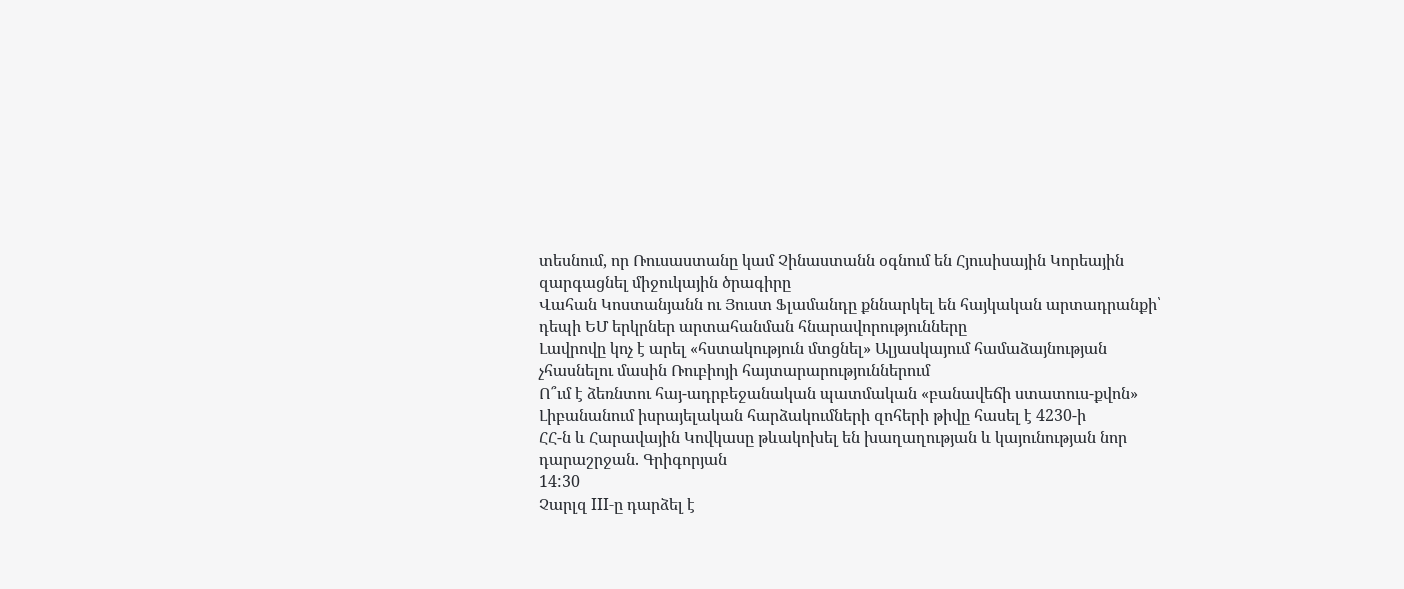տեսնում, որ Ռուսաստանը կամ Չինաստանն օգնում են Հյուսիսային Կորեային զարգացնել միջուկային ծրագիրը
Վահան Կոստանյանն ու Յուստ Ֆլամանդը քննարկել են հայկական արտադրանքի՝ դեպի ԵՄ երկրներ արտահանման հնարավորությունները
Լավրովը կոչ է արել «հստակություն մտցնել» Ալյասկայում համաձայնության չհասնելու մասին Ռուբիոյի հայտարարություններում
Ո՞ւմ է ձեռնտու հայ-ադրբեջանական պատմական «բանավեճի ստատուս-քվոն»
Լիբանանում իսրայելական հարձակումների զոհերի թիվը հասել է 4230-ի
ՀՀ-ն և Հարավային Կովկասը թևակոխել են խաղաղության և կայունության նոր դարաշրջան. Գրիգորյան
14:30
Չարլզ III-ը դարձել է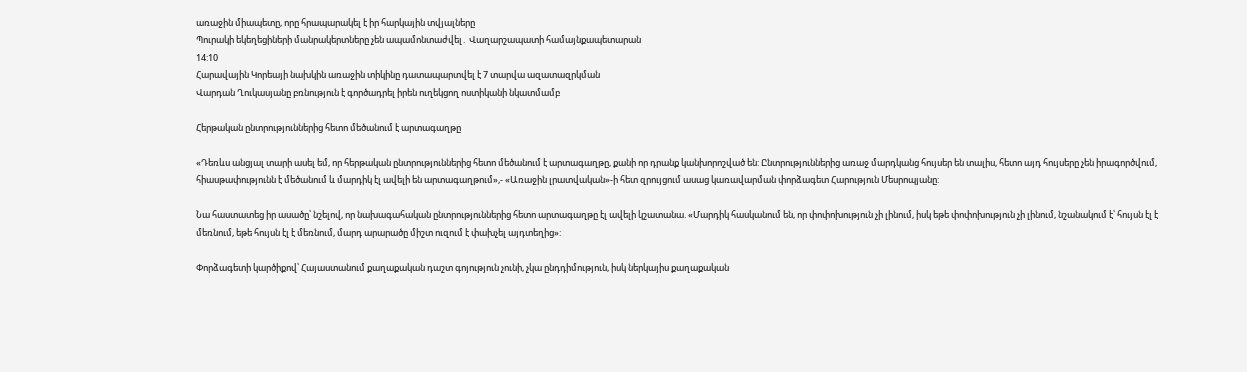առաջին միապետը, որը հրապարակել է իր հարկային տվյալները
Պուրակի եկեղեցիների մանրակերտները չեն ապամոնտաժվել․ Վաղարշապատի համայնքապետարան
14:10
Հարավային Կորեայի նախկին առաջին տիկինը դատապարտվել է 7 տարվա ազատազրկման
Վարդան Ղուկասյանը բռնություն է գործադրել իրեն ուղեկցող ոստիկանի նկատմամբ

Հերթական ընտրություններից հետո մեծանում է արտագաղթը

«Դեռևս անցյալ տարի ասել եմ, որ հերթական ընտրություններից հետո մեծանում է արտագաղթը, քանի որ դրանք կանխորոշված են: Ընտրություններից առաջ մարդկանց հույսեր են տալիս, հետո այդ հույսերը չեն իրագործվում, հիասթափությունն է մեծանում և մարդիկ էլ ավելի են արտագաղթում»,- «Առաջին լրատվական»-ի հետ զրույցում ասաց կառավարման փորձագետ Հարություն Մեսրոպյանը:

Նա հաստատեց իր ասածը՝ նշելով, որ նախագահական ընտրություններից հետո արտագաղթը էլ ավելի կշատանա. «Մարդիկ հասկանում են, որ փոփոխություն չի լինում, իսկ եթե փոփոխություն չի լինում, նշանակում է՝ հույսն էլ է մեռնում, եթե հույսն էլ է մեռնում, մարդ արարածը միշտ ուզում է փախչել այդտեղից»:

Փորձագետի կարծիքով՝ Հայաստանում քաղաքական դաշտ գոյություն չունի, չկա ընդդիմություն, իսկ ներկայիս քաղաքական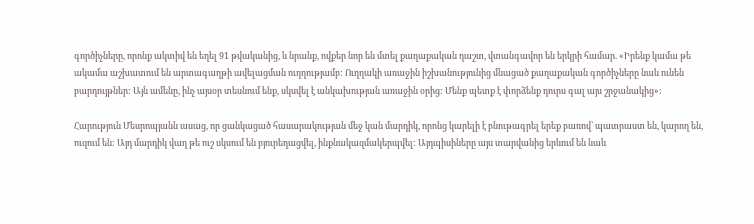գործիչները, որոնք ակտիվ են եղել 91 թվականից, և նրանք, ովքեր նոր են մտել քաղաքական դաշտ, վտանգավոր են երկրի համար. «Իրենք կամա թե ակամա աշխատում են արտագաղթի ավելացման ուղղությամբ: Ուղղակի առաջին իշխանությունից մնացած քաղաքական գործիչները նաև ունեն բարդույթներ: Այն ամենը, ինչ այսօր տեսնում ենք, սկսվել է անկախության առաջին օրից: Մենք պետք է փորձենք դուրս գալ այս շրջանակից»:

Հարություն Մեսրոպյանն ասաց, որ ցանկացած հասարակության մեջ կան մարդիկ, որոնց կարելի է բնութագրել երեք բառով՝ պատրաստ են, կարող են, ուզում են: Այդ մարդիկ վաղ թե ուշ սկսում են բյուրեղացվել, ինքնակազմակերպվել: Այդպիսիները այս տարվանից երևում են նաև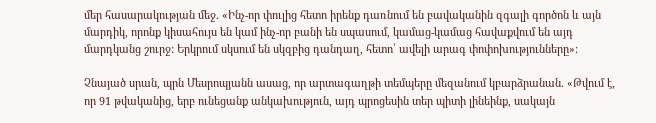մեր հասարակության մեջ. «Ինչ-որ փուլից հետո իրենք դառնում են բավականին զգալի գործոն և այն մարդիկ, որոնք կիսահույս են կամ ինչ-որ բանի են սպասում, կամաց-կամաց հավաքվում են այդ մարդկանց շուրջ: Երկրում սկսում են սկզբից դանդաղ, հետո՝ ավելի արագ փոփոխությունները»:

Չնայած սրան, պրն Մեսրոպյանն ասաց, որ արտագաղթի տեմպերը մեզանում կբարձրանան. «Թվում է, որ 91 թվականից, երբ ունեցանք անկախություն, այդ պրոցեսին տեր պիտի լինեինք, սակայն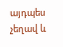այդպես չեղավ և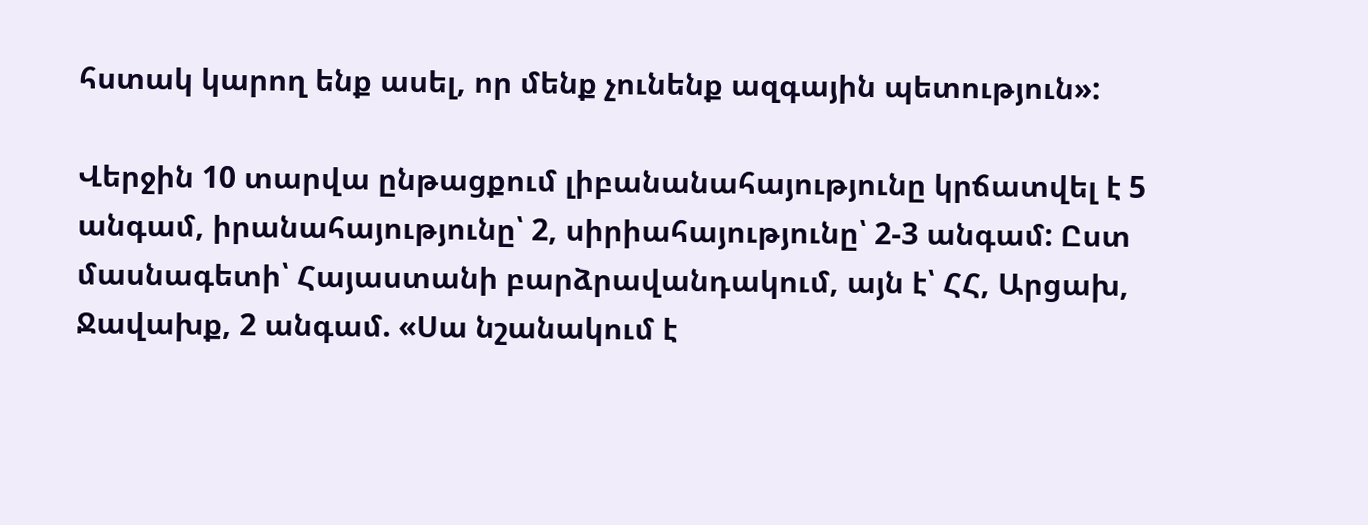հստակ կարող ենք ասել, որ մենք չունենք ազգային պետություն»:

Վերջին 10 տարվա ընթացքում լիբանանահայությունը կրճատվել է 5 անգամ, իրանահայությունը՝ 2, սիրիահայությունը՝ 2-3 անգամ: Ըստ մասնագետի՝ Հայաստանի բարձրավանդակում, այն է՝ ՀՀ, Արցախ, Ջավախք, 2 անգամ. «Սա նշանակում է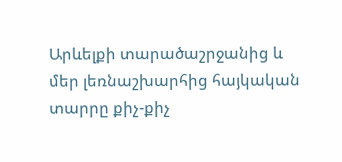Արևելքի տարածաշրջանից և մեր լեռնաշխարհից հայկական տարրը քիչ-քիչ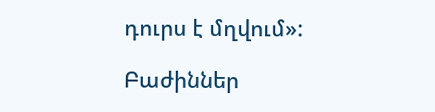դուրս է մղվում»:

Բաժիններ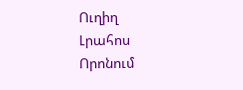Ուղիղ
Լրահոս
Որոնում